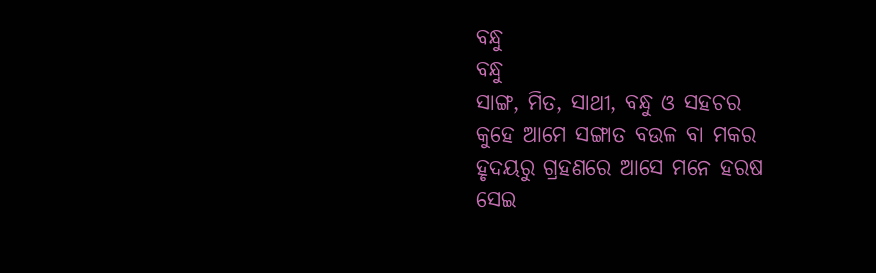ବନ୍ଧୁ
ବନ୍ଧୁ
ସାଙ୍ଗ, ମିତ, ସାଥୀ, ବନ୍ଧୁ ଓ ସହଚର
କୁହେ ଆମେ ସଙ୍ଗାତ ବଉଳ ବା ମକର
ହୃଦୟରୁ ଗ୍ରହଣରେ ଆସେ ମନେ ହରଷ
ସେଇ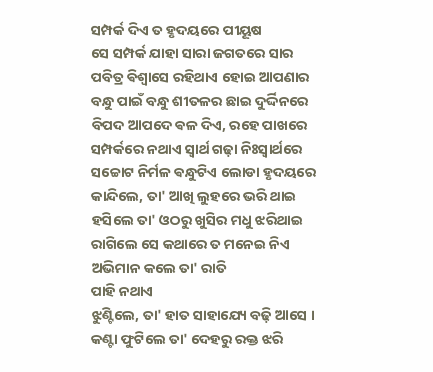ସମ୍ପର୍କ ଦିଏ ତ ହୃଦୟରେ ପୀୟୂଷ
ସେ ସମ୍ପର୍କ ଯାହା ସାରା ଜଗତରେ ସାର
ପବିତ୍ର ଵିଶ୍ଵାସେ ରହିଥାଏ ହୋଇ ଆପଣାର
ବନ୍ଧୁ ପାଇଁ ବନ୍ଧୁ ଶୀତଳର ଛାଇ ଦୁର୍ଦ୍ଦିନରେ
ବିପଦ ଆପଦେ ଵଳ ଦିଏ, ରହେ ପାଖରେ
ସମ୍ପର୍କରେ ନଥାଏ ସ୍ଵାର୍ଥ ଗଢ଼ା ନିଃସ୍ଵାର୍ଥରେ
ସଚ୍ଚୋଟ ନିର୍ମଳ ଵନ୍ଧୁଟିଏ ଲୋଡା ହୃଦୟରେ
କାନ୍ଦିଲେ, ତା' ଆଖି ଲୁହରେ ଭରି ଥାଇ
ହସିଲେ ତା' ଓଠରୁ ଖୁସିର ମଧୁ ଝରିଥାଇ
ରାଗିଲେ ସେ କଥାରେ ତ ମନେଇ ନିଏ
ଅଭିମାନ କଲେ ତା' ରାତି
ପାହି ନଥାଏ
ଝୁଣ୍ଟିଲେ, ତା' ହାତ ସାହାଯ୍ୟେ ବଢ଼ି ଆସେ ।
କଣ୍ଟା ଫୁଟିଲେ ତା' ଦେହରୁ ରକ୍ତ ଝରି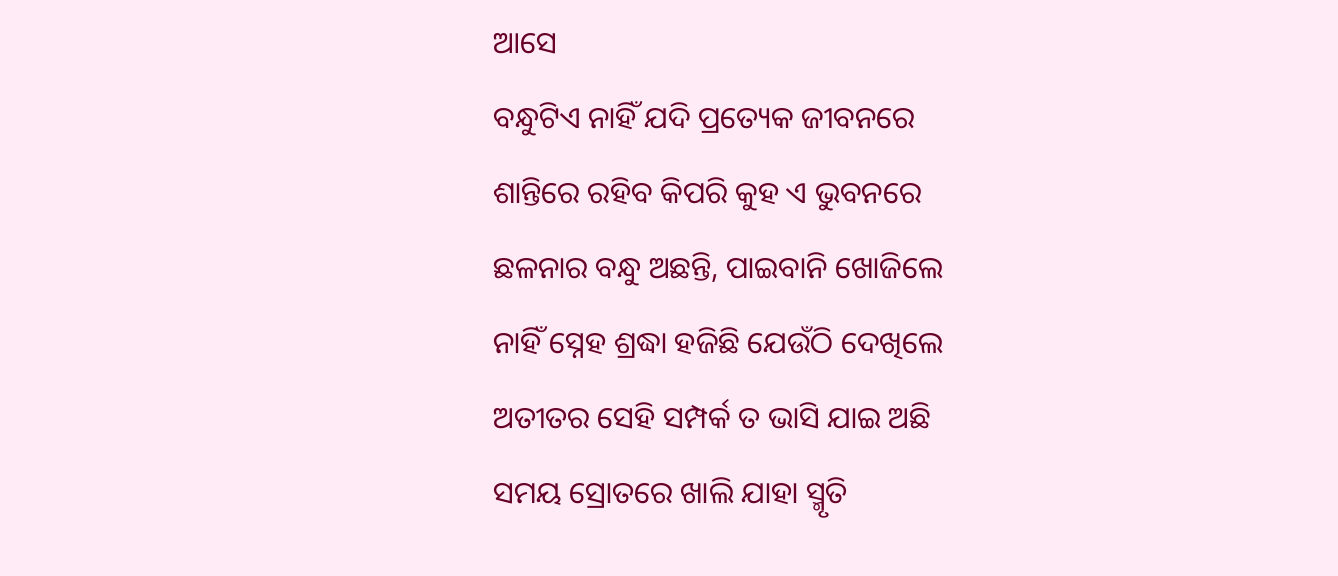ଆସେ
ବନ୍ଧୁଟିଏ ନାହିଁ ଯଦି ପ୍ରତ୍ୟେକ ଜୀବନରେ
ଶାନ୍ତିରେ ରହିବ କିପରି କୁହ ଏ ଭୁବନରେ
ଛଳନାର ବନ୍ଧୁ ଅଛନ୍ତି, ପାଇବାନି ଖୋଜିଲେ
ନାହିଁ ସ୍ନେହ ଶ୍ରଦ୍ଧା ହଜିଛି ଯେଉଁଠି ଦେଖିଲେ
ଅତୀତର ସେହି ସମ୍ପର୍କ ତ ଭାସି ଯାଇ ଅଛି
ସମୟ ସ୍ରୋତରେ ଖାଲି ଯାହା ସ୍ମୃତି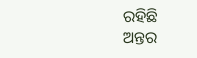ରହିଛି
ଅନ୍ତର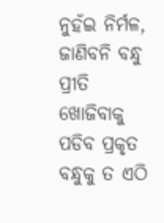ନୁହଁଇ ନିର୍ମଳ, ଜାଣିବନି ବନ୍ଧୁ ପ୍ରୀତି
ଖୋଜିବାକୁ ପଡିବ ପ୍ରକୃତ ବନ୍ଧୁକୁ ତ ଏଠି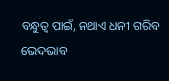ବନ୍ଧୁତ୍ୱ ପାଇଁ, ନଥାଏ ଧନୀ ଗରିବ ଭେଦଭାବ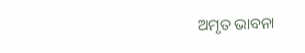ଅମୃତ ଭାବନା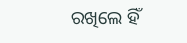ରଖିଲେ ହିଁ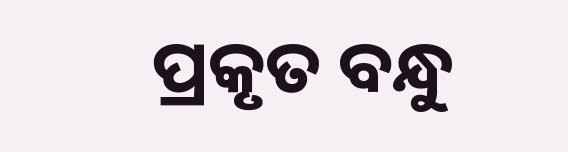ପ୍ରକୃତ ବନ୍ଧୁ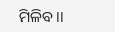ମିଳିବ ।।